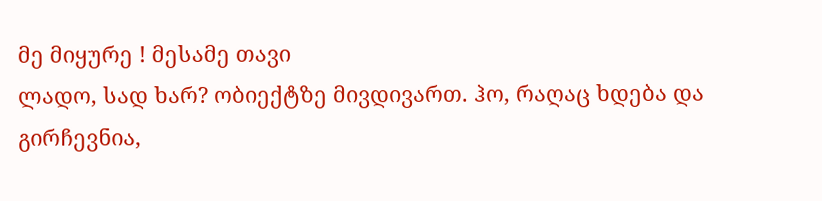მე მიყურე ! მესამე თავი
ლადო, სად ხარ? ობიექტზე მივდივართ. ჰო, რაღაც ხდება და გირჩევნია,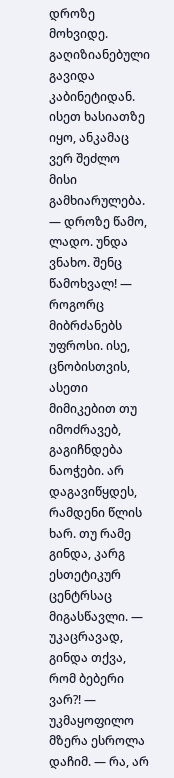დროზე მოხვიდე. გაღიზიანებული გავიდა კაბინეტიდან. ისეთ ხასიათზე იყო, ანკამაც ვერ შეძლო მისი გამხიარულება. — დროზე წამო, ლადო. უნდა ვნახო. შენც წამოხვალ! — როგორც მიბრძანებს უფროსი. ისე, ცნობისთვის, ასეთი მიმიკებით თუ იმოძრავებ, გაგიჩნდება ნაოჭები. არ დაგავიწყდეს, რამდენი წლის ხარ. თუ რამე გინდა, კარგ ესთეტიკურ ცენტრსაც მიგასწავლი. — უკაცრავად, გინდა თქვა, რომ ბებერი ვარ?! — უკმაყოფილო მზერა ესროლა დაჩიმ. — რა, არ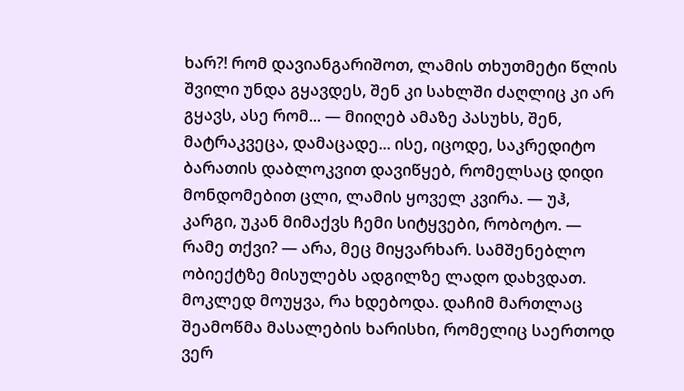ხარ?! რომ დავიანგარიშოთ, ლამის თხუთმეტი წლის შვილი უნდა გყავდეს, შენ კი სახლში ძაღლიც კი არ გყავს, ასე რომ... — მიიღებ ამაზე პასუხს, შენ, მატრაკვეცა, დამაცადე... ისე, იცოდე, საკრედიტო ბარათის დაბლოკვით დავიწყებ, რომელსაც დიდი მონდომებით ცლი, ლამის ყოველ კვირა. — უჰ, კარგი, უკან მიმაქვს ჩემი სიტყვები, რობოტო. — რამე თქვი? — არა, მეც მიყვარხარ. სამშენებლო ობიექტზე მისულებს ადგილზე ლადო დახვდათ. მოკლედ მოუყვა, რა ხდებოდა. დაჩიმ მართლაც შეამოწმა მასალების ხარისხი, რომელიც საერთოდ ვერ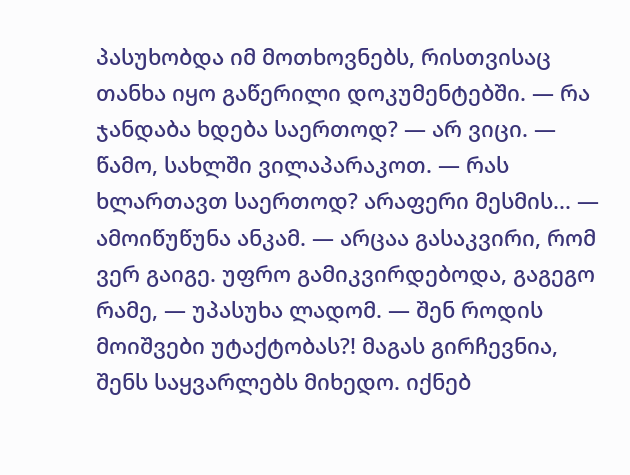პასუხობდა იმ მოთხოვნებს, რისთვისაც თანხა იყო გაწერილი დოკუმენტებში. — რა ჯანდაბა ხდება საერთოდ? — არ ვიცი. — წამო, სახლში ვილაპარაკოთ. — რას ხლართავთ საერთოდ? არაფერი მესმის... — ამოიწუწუნა ანკამ. — არცაა გასაკვირი, რომ ვერ გაიგე. უფრო გამიკვირდებოდა, გაგეგო რამე, — უპასუხა ლადომ. — შენ როდის მოიშვები უტაქტობას?! მაგას გირჩევნია, შენს საყვარლებს მიხედო. იქნებ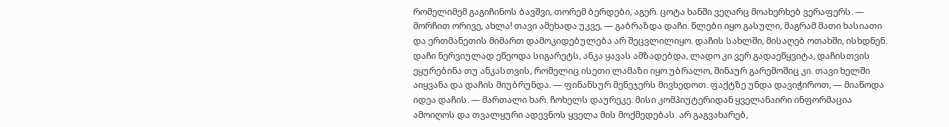რომელიმემ გაგიჩინოს ბავშვი, თორემ ბერდები, აგერ. ცოტა ხანში ვეღარც მოახერხებ ვერაფერს. — მორჩით ორივე, ახლა! თავი ამეხადა უკვე, — გაბრაზდა დაჩი. წლები იყო გასული, მაგრამ მათი ხასიათი და ერთმანეთის მიმართ დამოკიდებულება არ შეცვლილიყო. დაჩის სახლში, მისაღებ ოთახში, ისხდნენ. დაჩი ნერვიულად ეწეოდა სიგარეტს, ანკა ყავას ამზადებდა, ლადო კი ვერ გადაეწყვიტა, დაჩისთვის ეყურებინა თუ ანკასთვის, რომელიც ისეთი ლამაზი იყო უბრალო, შინაურ გარემოშიც კი. თავი ხელში აიყვანა და დაჩის მიუბრუნდა. — ფინანსურ მენეჯერს მივხედოთ. ფაქტზე უნდა დავიჭიროთ, — მიაწოდა იდეა დაჩის. — მართალი ხარ. ჩოხელს დაურეკე. მისი კომპიუტერიდან ყველანაირი ინფორმაცია ამოიღოს და თვალყური ადევნოს ყველა მის მოქმედებას. არ გაგვახარებ,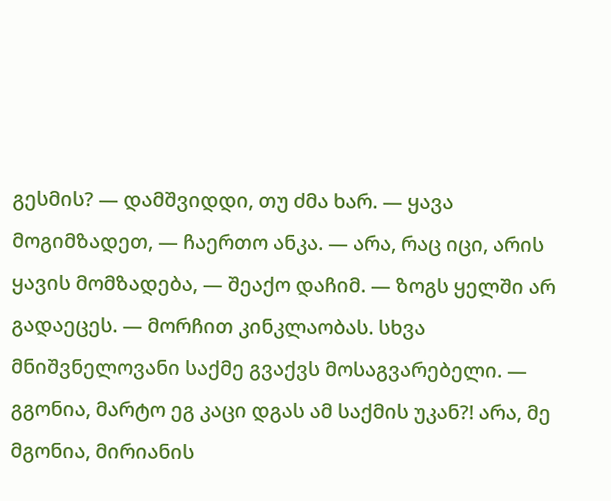გესმის? — დამშვიდდი, თუ ძმა ხარ. — ყავა მოგიმზადეთ, — ჩაერთო ანკა. — არა, რაც იცი, არის ყავის მომზადება, — შეაქო დაჩიმ. — ზოგს ყელში არ გადაეცეს. — მორჩით კინკლაობას. სხვა მნიშვნელოვანი საქმე გვაქვს მოსაგვარებელი. — გგონია, მარტო ეგ კაცი დგას ამ საქმის უკან?! არა, მე მგონია, მირიანის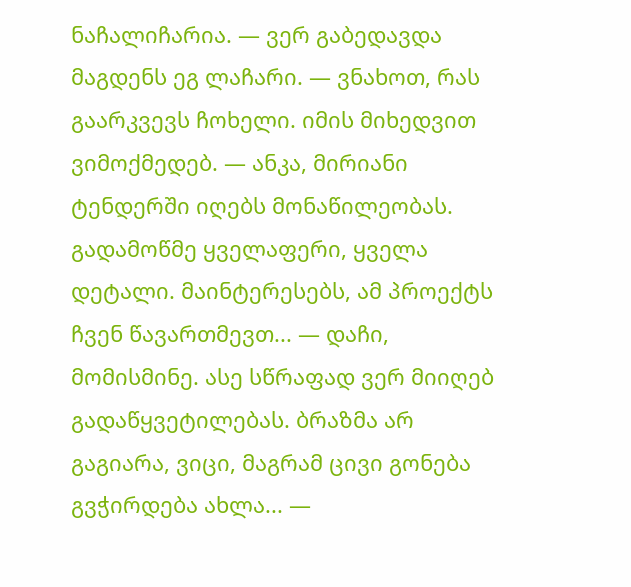ნაჩალიჩარია. — ვერ გაბედავდა მაგდენს ეგ ლაჩარი. — ვნახოთ, რას გაარკვევს ჩოხელი. იმის მიხედვით ვიმოქმედებ. — ანკა, მირიანი ტენდერში იღებს მონაწილეობას. გადამოწმე ყველაფერი, ყველა დეტალი. მაინტერესებს, ამ პროექტს ჩვენ წავართმევთ... — დაჩი, მომისმინე. ასე სწრაფად ვერ მიიღებ გადაწყვეტილებას. ბრაზმა არ გაგიარა, ვიცი, მაგრამ ცივი გონება გვჭირდება ახლა... —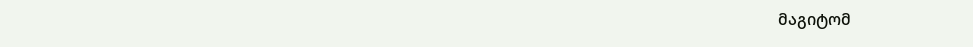მაგიტომ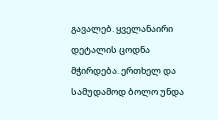გავალებ. ყველანაირი დეტალის ცოდნა მჭირდება. ერთხელ და სამუდამოდ ბოლო უნდა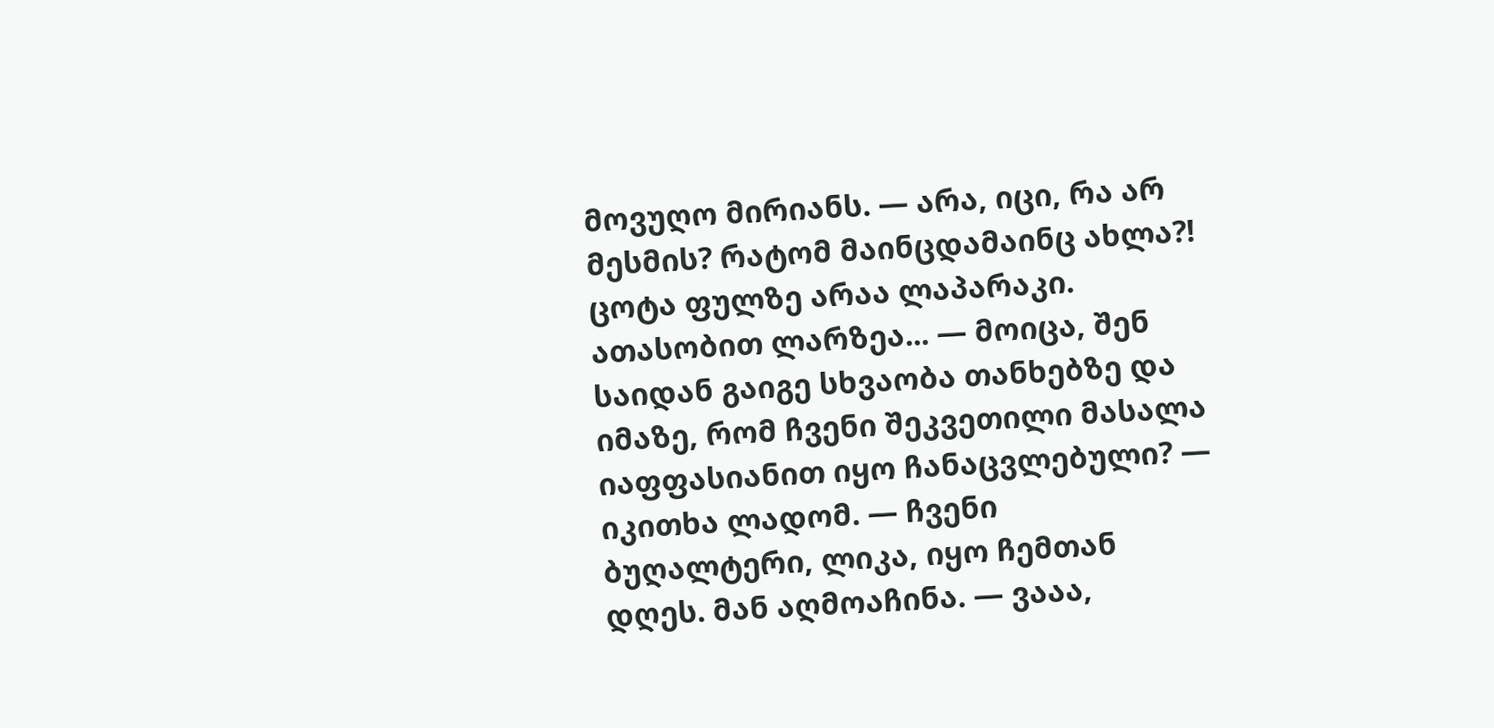მოვუღო მირიანს. — არა, იცი, რა არ მესმის? რატომ მაინცდამაინც ახლა?! ცოტა ფულზე არაა ლაპარაკი. ათასობით ლარზეა... — მოიცა, შენ საიდან გაიგე სხვაობა თანხებზე და იმაზე, რომ ჩვენი შეკვეთილი მასალა იაფფასიანით იყო ჩანაცვლებული? — იკითხა ლადომ. — ჩვენი ბუღალტერი, ლიკა, იყო ჩემთან დღეს. მან აღმოაჩინა. — ვააა,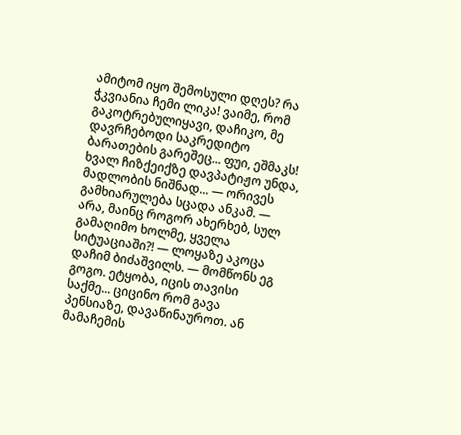ამიტომ იყო შემოსული დღეს? რა ჭკვიანია ჩემი ლიკა! ვაიმე, რომ გაკოტრებულიყავი, დაჩიკო, მე დავრჩებოდი საკრედიტო ბარათების გარეშეც... ფუი, ეშმაკს! ხვალ ჩიზქეიქზე დავპატიჟო უნდა, მადლობის ნიშნად... — ორივეს გამხიარულება სცადა ანკამ. — არა, მაინც როგორ ახერხებ, სულ გამაღიმო ხოლმე, ყველა სიტუაციაში?! — ლოყაზე აკოცა დაჩიმ ბიძაშვილს. — მომწონს ეგ გოგო. ეტყობა, იცის თავისი საქმე... ციცინო რომ გავა პენსიაზე, დავაწინაუროთ. ან მამაჩემის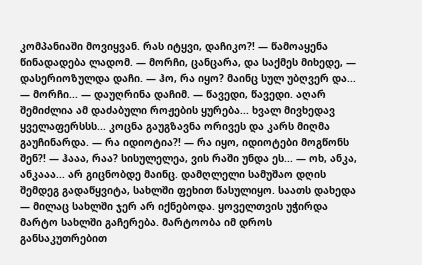კომპანიაში მოვიყვან. რას იტყვი, დაჩიკო?! — წამოაყენა წინადადება ლადომ. — მორჩი, ცანცარა, და საქმეს მიხედე, — დასერიოზულდა დაჩი. — ჰო, რა იყო? მაინც სულ უბღვერ და... — მორჩი... — დაუღრინა დაჩიმ. — წავედი, წავედი. აღარ შემიძლია ამ დაძაბული როჟების ყურება... ხვალ მივხედავ ყველაფერსსს... კოცნა გაუგზავნა ორივეს და კარს მიღმა გაუჩინარდა. — რა იდიოტია?! — რა იყო, იდიოტები მოგწონს შენ?! — ჰააა, რაა? სისულელეა, ვის რაში უნდა ეს... — ოხ, ანკა, ანკააა... არ გიცნობდე მაინც. დამღლელი სამუშაო დღის შემდეგ გადაწყვიტა, სახლში ფეხით წასულიყო. საათს დახედა — მილაც სახლში ჯერ არ იქნებოდა. ყოველთვის უჭირდა მარტო სახლში გაჩერება. მარტოობა იმ დროს განსაკუთრებით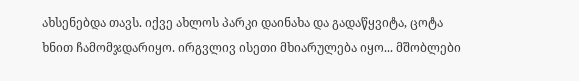ახსენებდა თავს. იქვე ახლოს პარკი დაინახა და გადაწყვიტა, ცოტა ხნით ჩამომჯდარიყო. ირგვლივ ისეთი მხიარულება იყო... მშობლები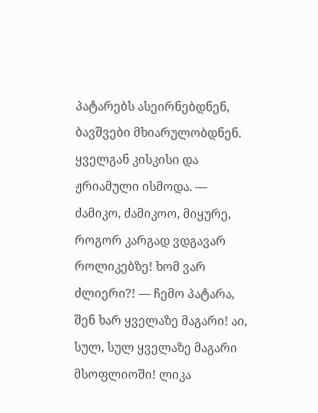პატარებს ასეირნებდნენ, ბავშვები მხიარულობდნენ. ყველგან კისკისი და ჟრიამული ისმოდა. — ძამიკო, ძამიკოო, მიყურე, როგორ კარგად ვდგავარ როლიკებზე! ხომ ვარ ძლიერი?! — ჩემო პატარა, შენ ხარ ყველაზე მაგარი! აი, სულ, სულ ყველაზე მაგარი მსოფლიოში! ლიკა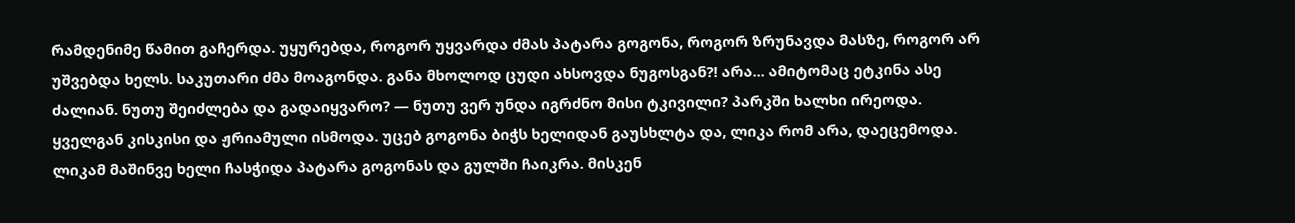რამდენიმე წამით გაჩერდა. უყურებდა, როგორ უყვარდა ძმას პატარა გოგონა, როგორ ზრუნავდა მასზე, როგორ არ უშვებდა ხელს. საკუთარი ძმა მოაგონდა. განა მხოლოდ ცუდი ახსოვდა ნუგოსგან?! არა... ამიტომაც ეტკინა ასე ძალიან. ნუთუ შეიძლება და გადაიყვარო? — ნუთუ ვერ უნდა იგრძნო მისი ტკივილი? პარკში ხალხი ირეოდა. ყველგან კისკისი და ჟრიამული ისმოდა. უცებ გოგონა ბიჭს ხელიდან გაუსხლტა და, ლიკა რომ არა, დაეცემოდა. ლიკამ მაშინვე ხელი ჩასჭიდა პატარა გოგონას და გულში ჩაიკრა. მისკენ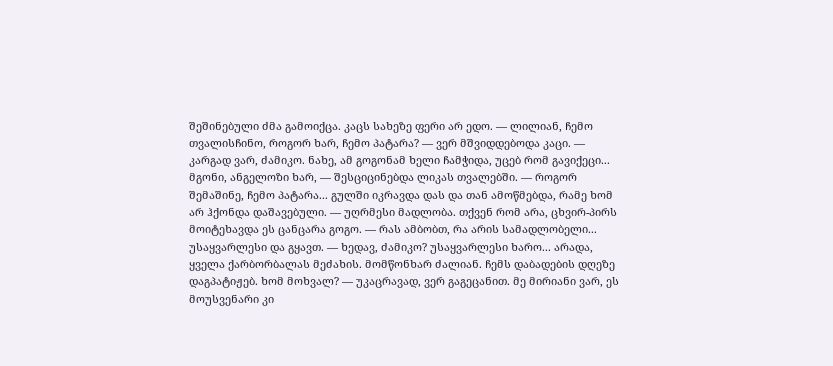შეშინებული ძმა გამოიქცა. კაცს სახეზე ფერი არ ედო. — ლილიან, ჩემო თვალისჩინო, როგორ ხარ, ჩემო პატარა? — ვერ მშვიდდებოდა კაცი. — კარგად ვარ, ძამიკო. ნახე, ამ გოგონამ ხელი ჩამჭიდა, უცებ რომ გავიქეცი... მგონი, ანგელოზი ხარ, — შესციცინებდა ლიკას თვალებში. — როგორ შემაშინე, ჩემო პატარა... გულში იკრავდა დას და თან ამოწმებდა, რამე ხომ არ ჰქონდა დაშავებული. — უღრმესი მადლობა. თქვენ რომ არა, ცხვირ-პირს მოიტეხავდა ეს ცანცარა გოგო. — რას ამბობთ, რა არის სამადლობელი... უსაყვარლესი და გყავთ. — ხედავ, ძამიკო? უსაყვარლესი ხარო... არადა, ყველა ქარბორბალას მეძახის. მომწონხარ ძალიან. ჩემს დაბადების დღეზე დაგპატიჟებ. ხომ მოხვალ? — უკაცრავად, ვერ გაგეცანით. მე მირიანი ვარ, ეს მოუსვენარი კი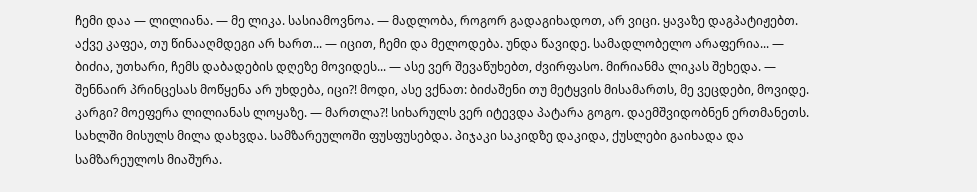ჩემი დაა — ლილიანა. — მე ლიკა. სასიამოვნოა. — მადლობა, როგორ გადაგიხადოთ, არ ვიცი. ყავაზე დაგპატიჟებთ. აქვე კაფეა, თუ წინააღმდეგი არ ხართ... — იცით, ჩემი და მელოდება. უნდა წავიდე. სამადლობელო არაფერია... — ბიძია, უთხარი, ჩემს დაბადების დღეზე მოვიდეს... — ასე ვერ შევაწუხებთ, ძვირფასო. მირიანმა ლიკას შეხედა. — შენნაირ პრინცესას მოწყენა არ უხდება, იცი?! მოდი, ასე ვქნათ: ბიძაშენი თუ მეტყვის მისამართს, მე ვეცდები, მოვიდე. კარგი? მოეფერა ლილიანას ლოყაზე. — მართლა?! სიხარულს ვერ იტევდა პატარა გოგო. დაემშვიდობნენ ერთმანეთს. სახლში მისულს მილა დახვდა. სამზარეულოში ფუსფუსებდა. პიჯაკი საკიდზე დაკიდა, ქუსლები გაიხადა და სამზარეულოს მიაშურა.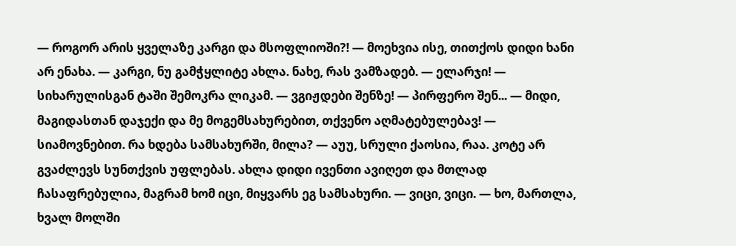— როგორ არის ყველაზე კარგი და მსოფლიოში?! — მოეხვია ისე, თითქოს დიდი ხანი არ ენახა. — კარგი, ნუ გამჭყლიტე ახლა. ნახე, რას ვამზადებ. — ელარჯი! — სიხარულისგან ტაში შემოკრა ლიკამ. — ვგიჟდები შენზე! — პირფერო შენ... — მიდი, მაგიდასთან დაჯექი და მე მოგემსახურებით, თქვენო აღმატებულებავ! — სიამოვნებით. რა ხდება სამსახურში, მილა? — აუუ, სრული ქაოსია, რაა. კოტე არ გვაძლევს სუნთქვის უფლებას. ახლა დიდი ივენთი ავიღეთ და მთლად ჩასაფრებულია, მაგრამ ხომ იცი, მიყვარს ეგ სამსახური. — ვიცი, ვიცი. — ხო, მართლა, ხვალ მოლში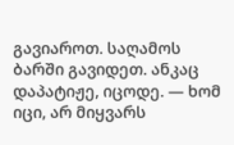გავიაროთ. საღამოს ბარში გავიდეთ. ანკაც დაპატიჟე, იცოდე. — ხომ იცი, არ მიყვარს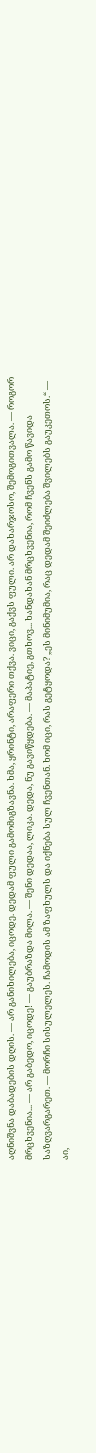აღნიშვნა დაბადების დღის. — არ განიხილება, იცოდე. დედამ ფული გამომიგზავნა. ხმა, ყრინტი, არაფერი თქვა. ვიცი, გაქვს ფული. არ დახარჯოსო, შემოგითვალა. — როგორ მრცხვენია... — არ გაბედო, იცოდე! — გაუბრაზდა მილა. — შენი დედაა, ლიკა. დედა, ნუ გავიწყდება. — მაპატიე, გთხოვ... ხანდახან მრცხვენია, რომ ჩვენს გამო წავიდა საზღვარგარეთ. — მორჩი სისულელეს. ჩამოდის ამ ზაფხულს და იქნება სულ ჩვენთან. ხომ იცი, რას გეტყოდა? „ეს მინიმუმია, რაც დედამ შეიძლება შვილებს გაუკეთოს.“ — აი,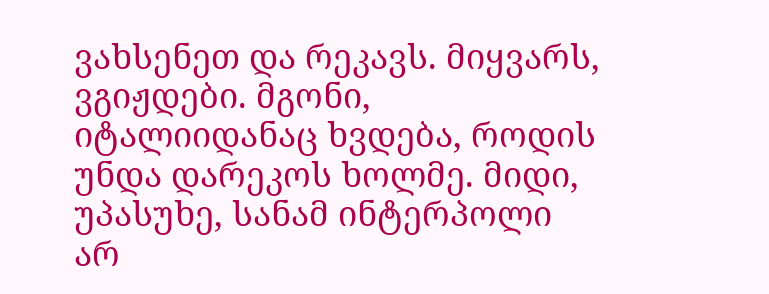ვახსენეთ და რეკავს. მიყვარს, ვგიჟდები. მგონი, იტალიიდანაც ხვდება, როდის უნდა დარეკოს ხოლმე. მიდი, უპასუხე, სანამ ინტერპოლი არ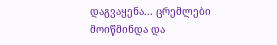დაგვაყენა... ცრემლები მოიწმინდა და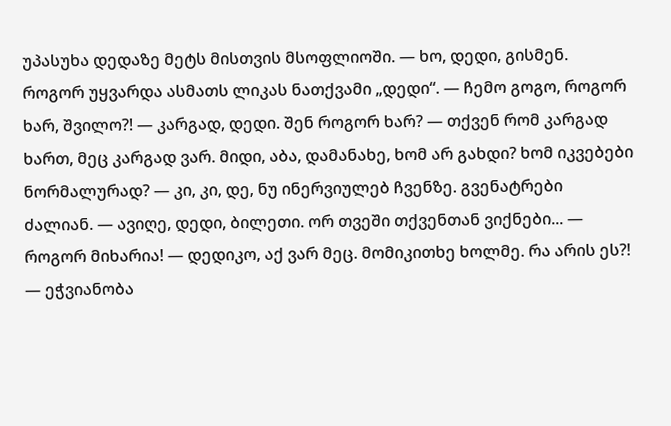უპასუხა დედაზე მეტს მისთვის მსოფლიოში. — ხო, დედი, გისმენ. როგორ უყვარდა ასმათს ლიკას ნათქვამი „დედი“. — ჩემო გოგო, როგორ ხარ, შვილო?! — კარგად, დედი. შენ როგორ ხარ? — თქვენ რომ კარგად ხართ, მეც კარგად ვარ. მიდი, აბა, დამანახე, ხომ არ გახდი? ხომ იკვებები ნორმალურად? — კი, კი, დე, ნუ ინერვიულებ ჩვენზე. გვენატრები ძალიან. — ავიღე, დედი, ბილეთი. ორ თვეში თქვენთან ვიქნები... — როგორ მიხარია! — დედიკო, აქ ვარ მეც. მომიკითხე ხოლმე. რა არის ეს?! — ეჭვიანობა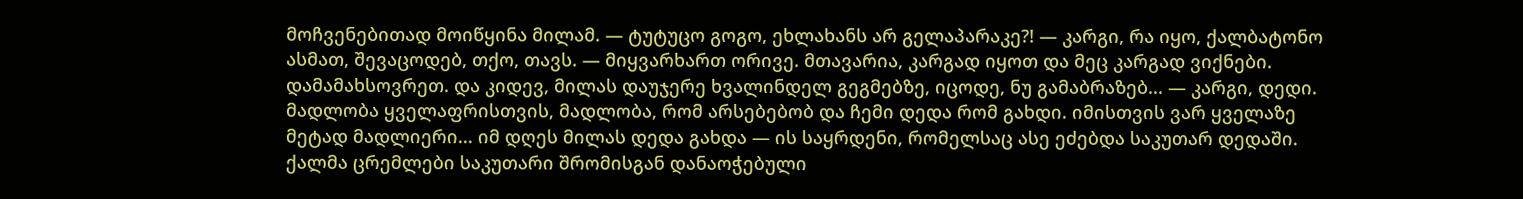მოჩვენებითად მოიწყინა მილამ. — ტუტუცო გოგო, ეხლახანს არ გელაპარაკე?! — კარგი, რა იყო, ქალბატონო ასმათ, შევაცოდებ, თქო, თავს. — მიყვარხართ ორივე. მთავარია, კარგად იყოთ და მეც კარგად ვიქნები. დამამახსოვრეთ. და კიდევ, მილას დაუჯერე ხვალინდელ გეგმებზე, იცოდე, ნუ გამაბრაზებ... — კარგი, დედი. მადლობა ყველაფრისთვის, მადლობა, რომ არსებებობ და ჩემი დედა რომ გახდი. იმისთვის ვარ ყველაზე მეტად მადლიერი... იმ დღეს მილას დედა გახდა — ის საყრდენი, რომელსაც ასე ეძებდა საკუთარ დედაში. ქალმა ცრემლები საკუთარი შრომისგან დანაოჭებული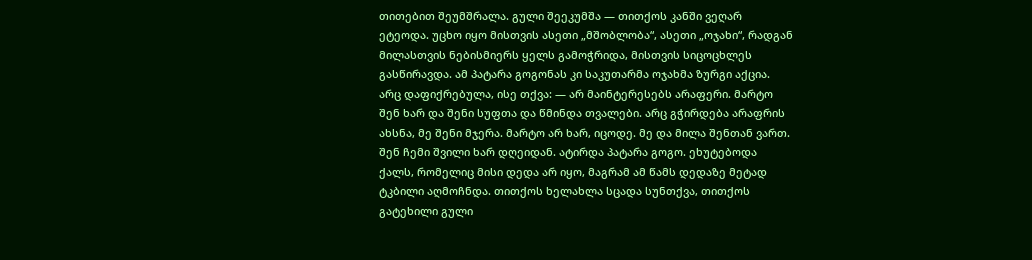თითებით შეუმშრალა. გული შეეკუმშა — თითქოს კანში ვეღარ ეტეოდა. უცხო იყო მისთვის ასეთი „მშობლობა“, ასეთი „ოჯახი“, რადგან მილასთვის ნებისმიერს ყელს გამოჭრიდა, მისთვის სიცოცხლეს გასწირავდა. ამ პატარა გოგონას კი საკუთარმა ოჯახმა ზურგი აქცია. არც დაფიქრებულა, ისე თქვა: — არ მაინტერესებს არაფერი. მარტო შენ ხარ და შენი სუფთა და წმინდა თვალები. არც გჭირდება არაფრის ახსნა, მე შენი მჯერა. მარტო არ ხარ, იცოდე. მე და მილა შენთან ვართ. შენ ჩემი შვილი ხარ დღეიდან. ატირდა პატარა გოგო. ეხუტებოდა ქალს, რომელიც მისი დედა არ იყო, მაგრამ ამ წამს დედაზე მეტად ტკბილი აღმოჩნდა. თითქოს ხელახლა სცადა სუნთქვა, თითქოს გატეხილი გული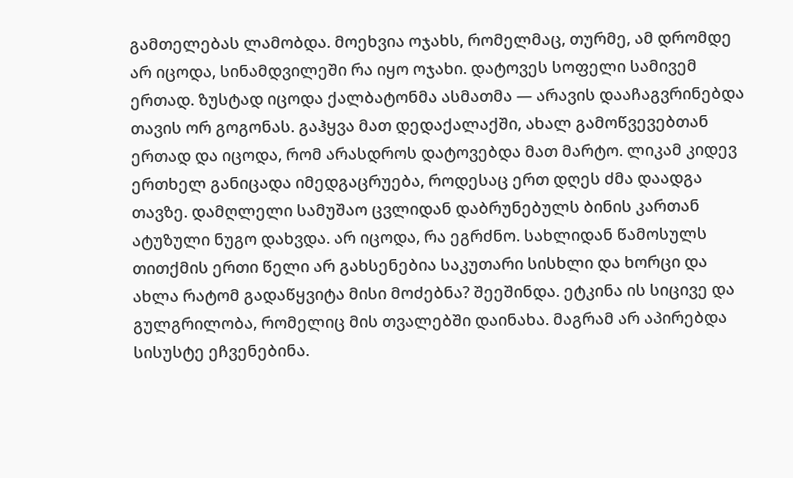გამთელებას ლამობდა. მოეხვია ოჯახს, რომელმაც, თურმე, ამ დრომდე არ იცოდა, სინამდვილეში რა იყო ოჯახი. დატოვეს სოფელი სამივემ ერთად. ზუსტად იცოდა ქალბატონმა ასმათმა — არავის დააჩაგვრინებდა თავის ორ გოგონას. გაჰყვა მათ დედაქალაქში, ახალ გამოწვევებთან ერთად და იცოდა, რომ არასდროს დატოვებდა მათ მარტო. ლიკამ კიდევ ერთხელ განიცადა იმედგაცრუება, როდესაც ერთ დღეს ძმა დაადგა თავზე. დამღლელი სამუშაო ცვლიდან დაბრუნებულს ბინის კართან ატუზული ნუგო დახვდა. არ იცოდა, რა ეგრძნო. სახლიდან წამოსულს თითქმის ერთი წელი არ გახსენებია საკუთარი სისხლი და ხორცი და ახლა რატომ გადაწყვიტა მისი მოძებნა? შეეშინდა. ეტკინა ის სიცივე და გულგრილობა, რომელიც მის თვალებში დაინახა. მაგრამ არ აპირებდა სისუსტე ეჩვენებინა.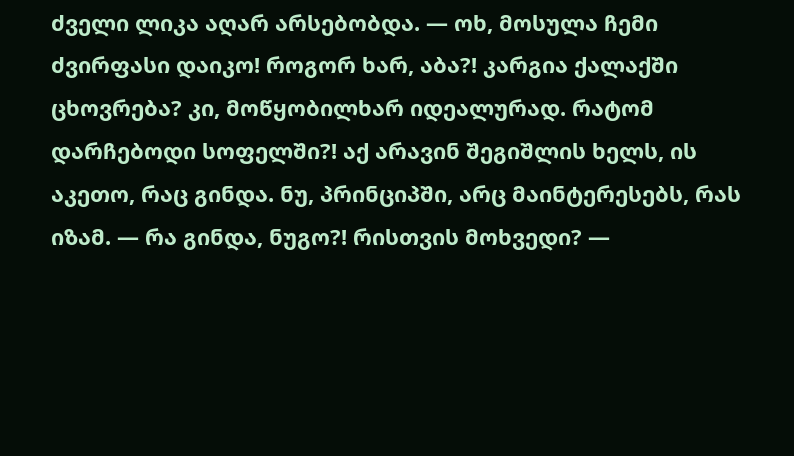ძველი ლიკა აღარ არსებობდა. — ოხ, მოსულა ჩემი ძვირფასი დაიკო! როგორ ხარ, აბა?! კარგია ქალაქში ცხოვრება? კი, მოწყობილხარ იდეალურად. რატომ დარჩებოდი სოფელში?! აქ არავინ შეგიშლის ხელს, ის აკეთო, რაც გინდა. ნუ, პრინციპში, არც მაინტერესებს, რას იზამ. — რა გინდა, ნუგო?! რისთვის მოხვედი? —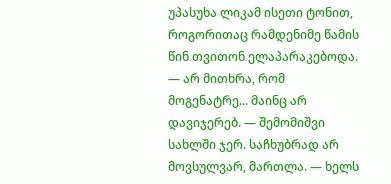უპასუხა ლიკამ ისეთი ტონით, როგორითაც რამდენიმე წამის წინ თვითონ ელაპარაკებოდა. — არ მითხრა, რომ მოგენატრე... მაინც არ დავიჯერებ. — შემომიშვი სახლში ჯერ. საჩხუბრად არ მოვსულვარ, მართლა. — ხელს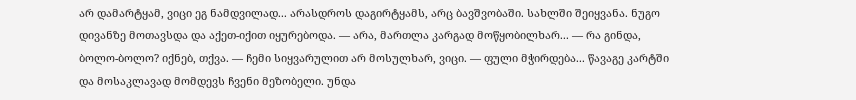არ დამარტყამ, ვიცი ეგ ნამდვილად... არასდროს დაგირტყამს, არც ბავშვობაში. სახლში შეიყვანა. ნუგო დივანზე მოთავსდა და აქეთ-იქით იყურებოდა. — არა, მართლა კარგად მოწყობილხარ... — რა გინდა, ბოლო-ბოლო? იქნებ, თქვა. — ჩემი სიყვარულით არ მოსულხარ, ვიცი. — ფული მჭირდება... წავაგე კარტში და მოსაკლავად მომდევს ჩვენი მეზობელი. უნდა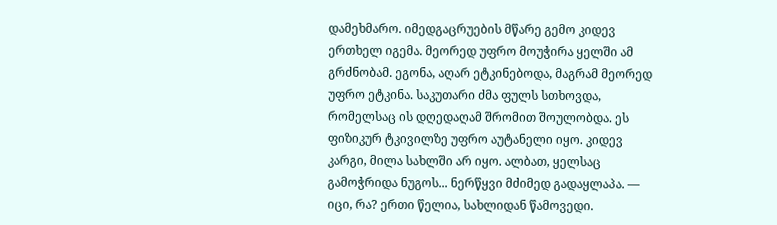დამეხმარო. იმედგაცრუების მწარე გემო კიდევ ერთხელ იგემა. მეორედ უფრო მოუჭირა ყელში ამ გრძნობამ. ეგონა, აღარ ეტკინებოდა, მაგრამ მეორედ უფრო ეტკინა. საკუთარი ძმა ფულს სთხოვდა, რომელსაც ის დღედაღამ შრომით შოულობდა. ეს ფიზიკურ ტკივილზე უფრო აუტანელი იყო. კიდევ კარგი, მილა სახლში არ იყო. ალბათ, ყელსაც გამოჭრიდა ნუგოს... ნერწყვი მძიმედ გადაყლაპა. — იცი, რა? ერთი წელია, სახლიდან წამოვედი.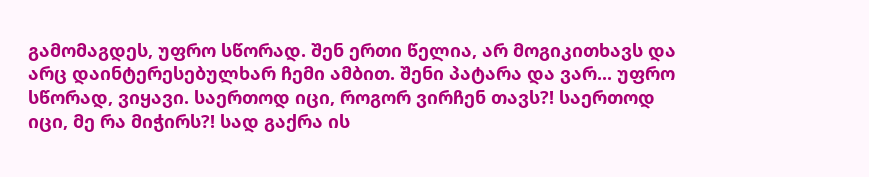გამომაგდეს, უფრო სწორად. შენ ერთი წელია, არ მოგიკითხავს და არც დაინტერესებულხარ ჩემი ამბით. შენი პატარა და ვარ... უფრო სწორად, ვიყავი. საერთოდ იცი, როგორ ვირჩენ თავს?! საერთოდ იცი, მე რა მიჭირს?! სად გაქრა ის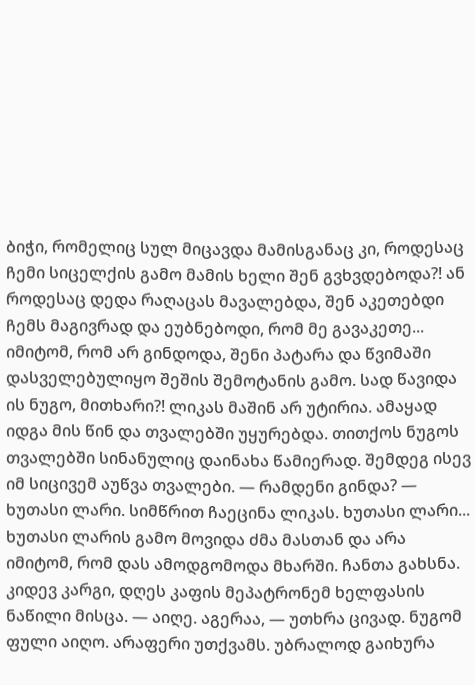ბიჭი, რომელიც სულ მიცავდა მამისგანაც კი, როდესაც ჩემი სიცელქის გამო მამის ხელი შენ გვხვდებოდა?! ან როდესაც დედა რაღაცას მავალებდა, შენ აკეთებდი ჩემს მაგივრად და ეუბნებოდი, რომ მე გავაკეთე... იმიტომ, რომ არ გინდოდა, შენი პატარა და წვიმაში დასველებულიყო შეშის შემოტანის გამო. სად წავიდა ის ნუგო, მითხარი?! ლიკას მაშინ არ უტირია. ამაყად იდგა მის წინ და თვალებში უყურებდა. თითქოს ნუგოს თვალებში სინანულიც დაინახა წამიერად. შემდეგ ისევ იმ სიცივემ აუწვა თვალები. — რამდენი გინდა? — ხუთასი ლარი. სიმწრით ჩაეცინა ლიკას. ხუთასი ლარი... ხუთასი ლარის გამო მოვიდა ძმა მასთან და არა იმიტომ, რომ დას ამოდგომოდა მხარში. ჩანთა გახსნა. კიდევ კარგი, დღეს კაფის მეპატრონემ ხელფასის ნაწილი მისცა. — აიღე. აგერაა, — უთხრა ცივად. ნუგომ ფული აიღო. არაფერი უთქვამს. უბრალოდ გაიხურა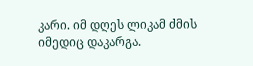კარი. იმ დღეს ლიკამ ძმის იმედიც დაკარგა.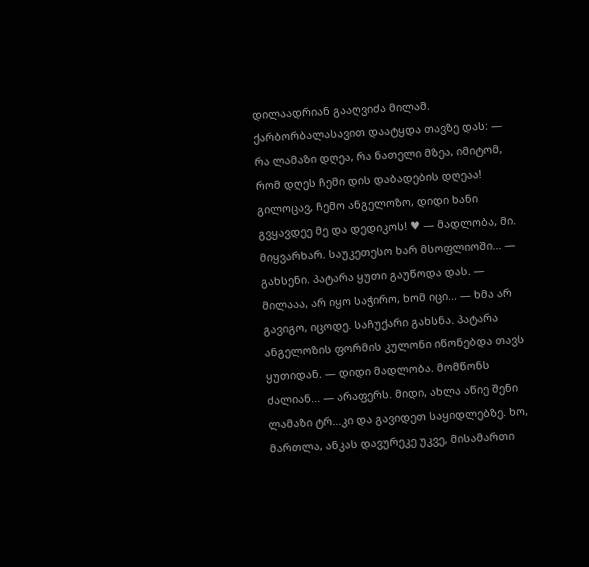დილაადრიან გააღვიძა მილამ. ქარბორბალასავით დაატყდა თავზე დას: — რა ლამაზი დღეა, რა ნათელი მზეა, იმიტომ, რომ დღეს ჩემი დის დაბადების დღეაა! გილოცავ, ჩემო ანგელოზო, დიდი ხანი გვყავდეე მე და დედიკოს! ♥ — მადლობა, მი. მიყვარხარ. საუკეთესო ხარ მსოფლიოში... — გახსენი. პატარა ყუთი გაუწოდა დას. — მილააა, არ იყო საჭირო, ხომ იცი... — ხმა არ გავიგო, იცოდე. საჩუქარი გახსნა. პატარა ანგელოზის ფორმის კულონი იწონებდა თავს ყუთიდან. — დიდი მადლობა. მომწონს ძალიან... — არაფერს. მიდი, ახლა აწიე შენი ლამაზი ტრ...კი და გავიდეთ საყიდლებზე. ხო, მართლა, ანკას დავურეკე უკვე, მისამართი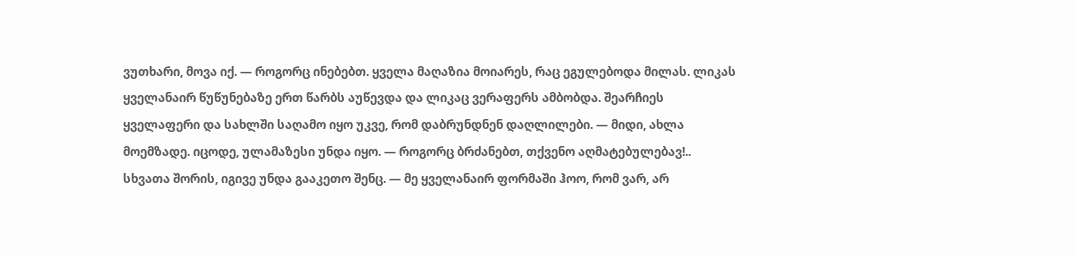ვუთხარი, მოვა იქ. — როგორც ინებებთ. ყველა მაღაზია მოიარეს, რაც ეგულებოდა მილას. ლიკას ყველანაირ წუწუნებაზე ერთ წარბს აუწევდა და ლიკაც ვერაფერს ამბობდა. შეარჩიეს ყველაფერი და სახლში საღამო იყო უკვე, რომ დაბრუნდნენ დაღლილები. — მიდი, ახლა მოემზადე. იცოდე, ულამაზესი უნდა იყო. — როგორც ბრძანებთ, თქვენო აღმატებულებავ!.. სხვათა შორის, იგივე უნდა გააკეთო შენც. — მე ყველანაირ ფორმაში ჰოო, რომ ვარ, არ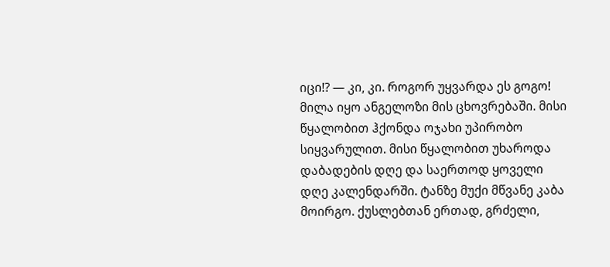იცი!? — კი, კი. როგორ უყვარდა ეს გოგო! მილა იყო ანგელოზი მის ცხოვრებაში. მისი წყალობით ჰქონდა ოჯახი უპირობო სიყვარულით. მისი წყალობით უხაროდა დაბადების დღე და საერთოდ ყოველი დღე კალენდარში. ტანზე მუქი მწვანე კაბა მოირგო. ქუსლებთან ერთად, გრძელი,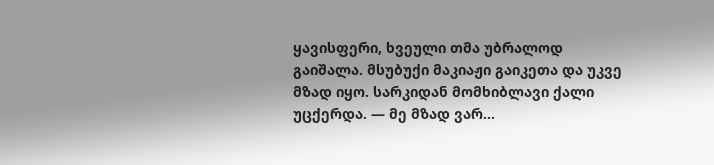ყავისფერი, ხვეული თმა უბრალოდ გაიშალა. მსუბუქი მაკიაჟი გაიკეთა და უკვე მზად იყო. სარკიდან მომხიბლავი ქალი უცქერდა. — მე მზად ვარ...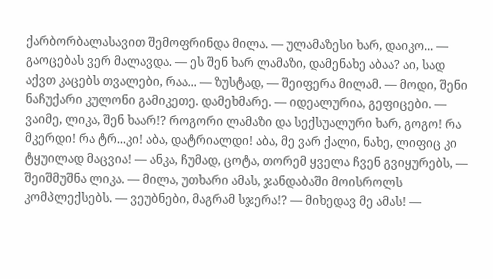ქარბორბალასავით შემოფრინდა მილა. — ულამაზესი ხარ, დაიკო... — გაოცებას ვერ მალავდა. — ეს შენ ხარ ლამაზი, დამენახე აბაა? აი, სად აქვთ კაცებს თვალები, რაა... — ზუსტად, — შეიფერა მილამ. — მოდი, შენი ნაჩუქარი კულონი გამიკეთე. დამეხმარე. — იდეალურია, გეფიცები. — ვაიმე, ლიკა, შენ ხაარ!? როგორი ლამაზი და სექსუალური ხარ, გოგო! რა მკერდი! რა ტრ...კი! აბა, დატრიალდი! აბა, მე ვარ ქალი, ნახე, ლიფიც კი ტყუილად მაცვია! — ანკა, ჩუმად, ცოტა, თორემ ყველა ჩვენ გვიყურებს, — შეიშმუშნა ლიკა. — მილა, უთხარი ამას, ჯანდაბაში მოისროლს კომპლექსებს. — ვეუბნები, მაგრამ სჯერა!? — მიხედავ მე ამას! —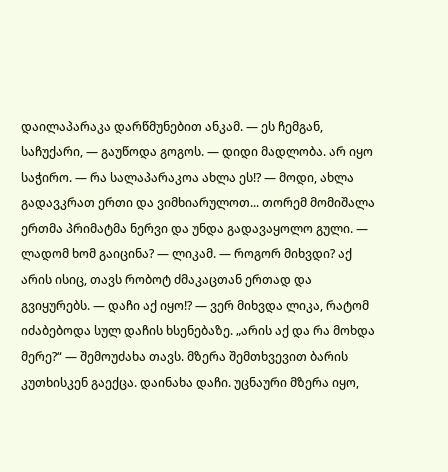დაილაპარაკა დარწმუნებით ანკამ. — ეს ჩემგან, საჩუქარი, — გაუწოდა გოგოს. — დიდი მადლობა. არ იყო საჭირო. — რა სალაპარაკოა ახლა ეს!? — მოდი, ახლა გადავკრათ ერთი და ვიმხიარულოთ... თორემ მომიშალა ერთმა პრიმატმა ნერვი და უნდა გადავაყოლო გული. — ლადომ ხომ გაიცინა? — ლიკამ. — როგორ მიხვდი? აქ არის ისიც, თავს რობოტ ძმაკაცთან ერთად და გვიყურებს. — დაჩი აქ იყო!? — ვერ მიხვდა ლიკა, რატომ იძაბებოდა სულ დაჩის ხსენებაზე. „არის აქ და რა მოხდა მერე?“ — შემოუძახა თავს. მზერა შემთხვევით ბარის კუთხისკენ გაექცა. დაინახა დაჩი. უცნაური მზერა იყო,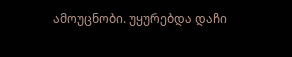ამოუცნობი. უყურებდა დაჩი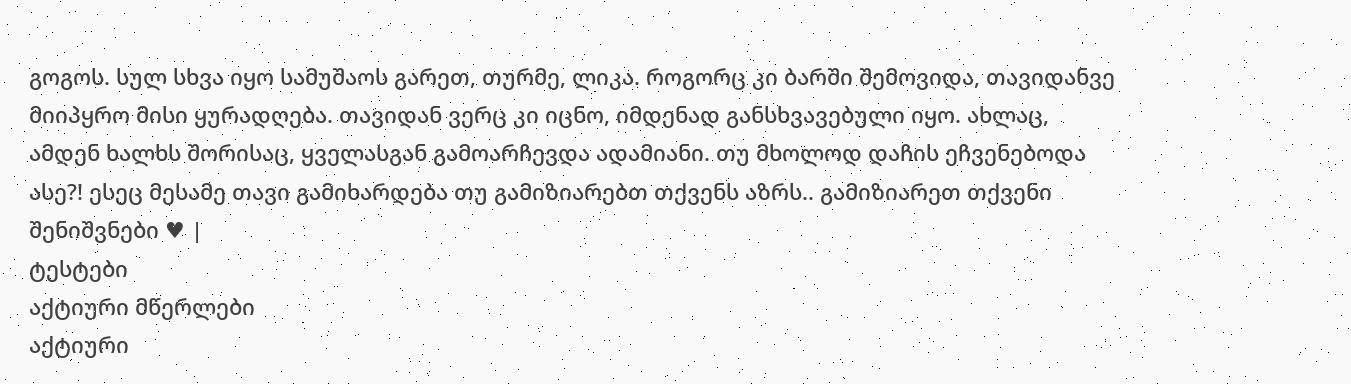გოგოს. სულ სხვა იყო სამუშაოს გარეთ, თურმე, ლიკა. როგორც კი ბარში შემოვიდა, თავიდანვე მიიპყრო მისი ყურადღება. თავიდან ვერც კი იცნო, იმდენად განსხვავებული იყო. ახლაც, ამდენ ხალხს შორისაც, ყველასგან გამოარჩევდა ადამიანი. თუ მხოლოდ დაჩის ეჩვენებოდა ასე?! ესეც მესამე თავი გამიხარდება თუ გამიზიარებთ თქვენს აზრს.. გამიზიარეთ თქვენი შენიშვნები ♥ |
ტესტები
აქტიური მწერლები
აქტიური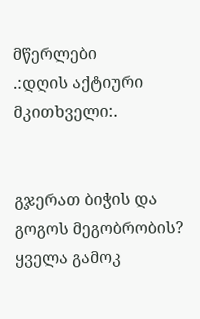მწერლები
.:დღის აქტიური მკითხველი:.


გჯერათ ბიჭის და გოგოს მეგობრობის?
ყველა გამოკ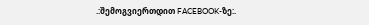.:შემოგვიერთდით FACEBOOK-ზე:.